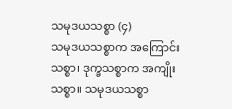သမုဒယသစ္စာ (၄)
သမုဒယသစ္စာက အကြောင်းသစ္စာ၊ ဒုက္ခသစ္စာက အကျိုးသစ္စာ။ သမုဒယသစ္စာ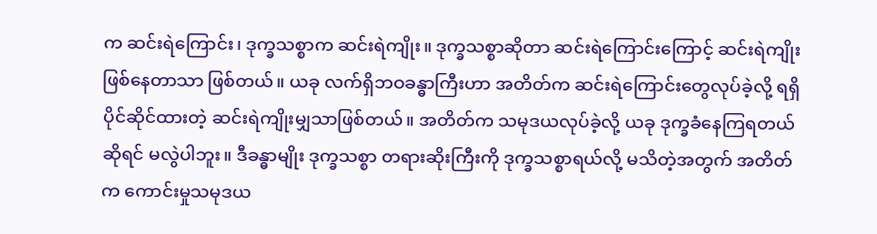က ဆင်းရဲကြောင်း၊ ဒုက္ခသစ္စာက ဆင်းရဲကျိုး။ ဒုက္ခသစ္စာဆိုတာ ဆင်းရဲကြောင်းကြောင့် ဆင်းရဲကျိုးဖြစ်နေတာသာ ဖြစ်တယ်။ ယခု လက်ရှိဘဝခန္ဓာကြီးဟာ အတိတ်က ဆင်းရဲကြောင်းတွေလုပ်ခဲ့လို့ ရရှိပိုင်ဆိုင်ထားတဲ့ ဆင်းရဲကျိုးမျှသာဖြစ်တယ်။ အတိတ်က သမုဒယလုပ်ခဲ့လို့ ယခု ဒုက္ခခံနေကြရတယ်ဆိုရင် မလွဲပါဘူး။ ဒီခန္ဓာမျိုး ဒုက္ခသစ္စာ တရားဆိုးကြီးကို ဒုက္ခသစ္စာရယ်လို့ မသိတဲ့အတွက် အတိတ်က ကောင်းမှုသမုဒယ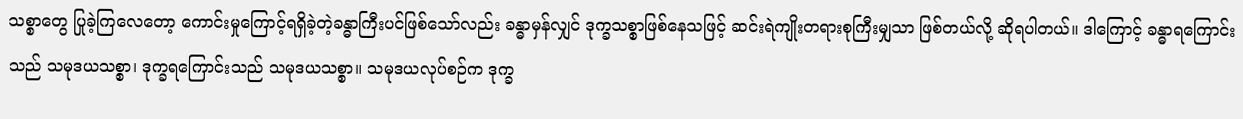သစ္စာတွေ ပြုခဲ့ကြလေတော့ ကောင်းမှုကြောင့်ရရှိခဲ့တဲ့ခန္ဓာကြီးပင်ဖြစ်သော်လည်း ခန္ဓာမှန်လျှင် ဒုက္ခသစ္စာဖြစ်နေသဖြင့် ဆင်းရဲကျိုးတရားစုကြီးမျှသာ ဖြစ်တယ်လို့ ဆိုရပါတယ်။ ဒါကြောင့် ခန္ဓာရကြောင်းသည် သမုဒယသစ္စာ၊ ဒုက္ခရကြောင်းသည် သမုဒယသစ္စာ။ သမုဒယလုပ်စဉ်က ဒုက္ခ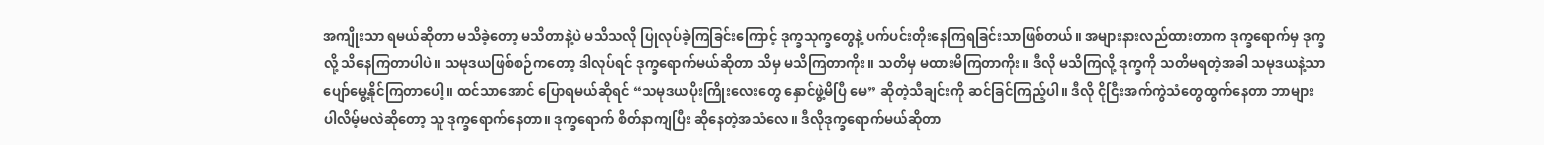အကျိုးသာ ရမယ်ဆိုတာ မသိခဲ့တော့ မသိတာနဲ့ပဲ မသိသလို ပြုလုပ်ခဲ့ကြခြင်းကြောင့် ဒုက္ခသုက္ခတွေနဲ့ ပက်ပင်းတိုးနေကြရခြင်းသာဖြစ်တယ်။ အများနားလည်ထားတာက ဒုက္ခရောက်မှ ဒုက္ခလို့ သိနေကြတာပါပဲ။ သမုဒယဖြစ်စဉ်ကတော့ ဒါလုပ်ရင် ဒုက္ခရောက်မယ်ဆိုတာ သိမှ မသိကြတာကိုး။ သတိမှ မထားမိကြတာကိုး။ ဒီလို မသိကြလို့ ဒုက္ခကို သတိမရတဲ့အခါ သမုဒယနဲ့သာ ပျော်မွေ့နိုင်ကြတာပေါ့။ ထင်သာအောင် ပြောရမယ်ဆိုရင် “သမုဒယပိုးကြိုးလေးတွေ နှောင်ဖွဲ့မိပြီ မေ” ဆိုတဲ့သီချင်းကို ဆင်ခြင်ကြည့်ပါ။ ဒီလို ငိုငြီးအက်ကွဲသံတွေထွက်နေတာ ဘာများပါလိမ့်မလဲဆိုတော့ သူ ဒုက္ခရောက်နေတာ။ ဒုက္ခရောက် စိတ်နာကျပြီး ဆိုနေတဲ့အသံလေ။ ဒီလိုဒုက္ခရောက်မယ်ဆိုတာ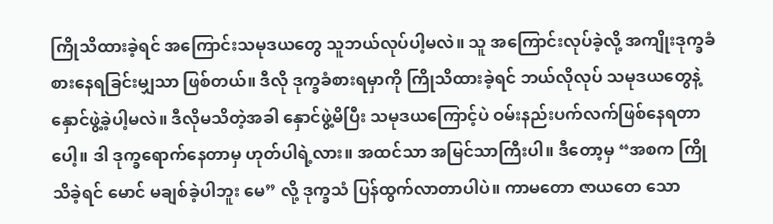ကြိုသိထားခဲ့ရင် အကြောင်းသမုဒယတွေ သူဘယ်လုပ်ပါ့မလဲ။ သူ အကြောင်းလုပ်ခဲ့လို့ အကျိုးဒုက္ခခံစားနေရခြင်းမျှသာ ဖြစ်တယ်။ ဒီလို ဒုက္ခခံစားရမှာကို ကြိုသိထားခဲ့ရင် ဘယ်လိုလုပ် သမုဒယတွေနဲ့ နှောင်ဖွဲ့ခဲ့ပါ့မလဲ။ ဒီလိုမသိတဲ့အခါ နှောင်ဖွဲ့မိပြီး သမုဒယကြောင့်ပဲ ဝမ်းနည်းပက်လက်ဖြစ်နေရတာပေါ့။ ဒါ ဒုက္ခရောက်နေတာမှ ဟုတ်ပါရဲ့လား။ အထင်သာ အမြင်သာကြီးပါ။ ဒီတော့မှ “အစက ကြိုသိခဲ့ရင် မောင် မချစ်ခဲ့ပါဘူး မေ” လို့ ဒုက္ခသံ ပြန်ထွက်လာတာပါပဲ။ ကာမတော ဇာယတေ သော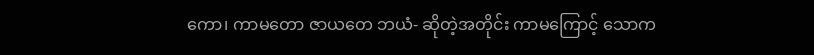ကော၊ ကာမတော ဇာယတေ ဘယံ- ဆိုတဲ့အတိုင်း ကာမကြောင့် သောက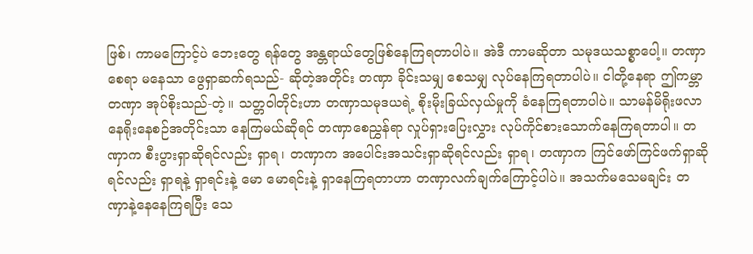ဖြစ်၊ ကာမကြောင့်ပဲ ဘေးတွေ ရန်တွေ အန္တရာယ်တွေဖြစ်နေကြရတာပါပဲ။ အဲဒီ ကာမဆိုတာ သမုဒယသစ္စာပေါ့။ တဏှာ စေရာ မနေသာ ဖွေရှာဆက်ရသည်- ဆိုတဲ့အတိုင်း တဏှာ ခိုင်းသမျှ စေသမျှ လုပ်နေကြရတာပါပဲ။ ငါတို့နေရာ ဤကမ္ဘာ တဏှာ အုပ်စိုးသည်-တဲ့။ သတ္တဝါတိုင်းဟာ တဏှာသမုဒယရဲ့ စိုးမိုးခြယ်လှယ်မှုကို ခံနေကြရတာပါပဲ။ သာမန်မိရိုးဖလာ နေရိုးနေစဉ်အတိုင်းသာ နေကြမယ်ဆိုရင် တဏှာစေညွှန်ရာ လှုပ်ရှားပြေးလွှား လုပ်ကိုင်စားသောက်နေကြရတာပါ။ တဏှာက စီးပွားရှာဆိုရင်လည်း ရှာရ၊ တဏှာက အပေါင်းအသင်းရှာဆိုရင်လည်း ရှာရ၊ တဏှာက ကြင်ဖော်ကြင်ဖက်ရှာဆိုရင်လည်း ရှာရနဲ့ ရှာရင်းနဲ့ မော မောရင်းနဲ့ ရှာနေကြရတာဟာ တဏှာလက်ချက်ကြောင့်ပါပဲ။ အသက်မသေမချင်း တဏှာနဲ့နေနေကြရပြီး သေ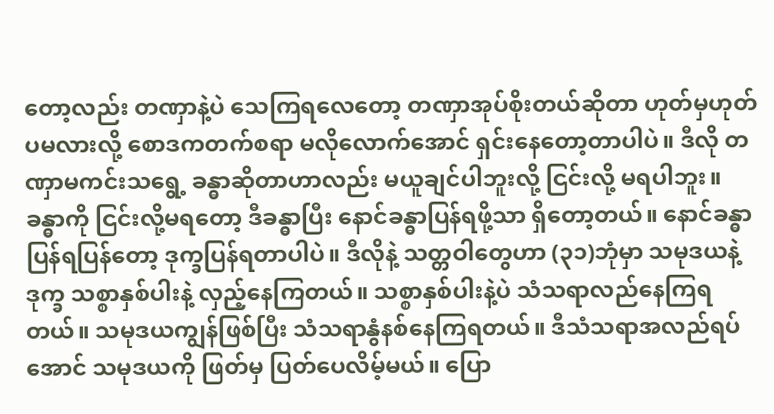တော့လည်း တဏှာနဲ့ပဲ သေကြရလေတော့ တဏှာအုပ်စိုးတယ်ဆိုတာ ဟုတ်မှဟုတ်ပမလားလို့ စောဒကတက်စရာ မလိုလောက်အောင် ရှင်းနေတော့တာပါပဲ။ ဒီလို တဏှာမကင်းသရွေ့ ခန္ဓာဆိုတာဟာလည်း မယူချင်ပါဘူးလို့ ငြင်းလို့ မရပါဘူး။ ခန္ဓာကို ငြင်းလို့မရတော့ ဒီခန္ဓာပြီး နောင်ခန္ဓာပြန်ရဖို့သာ ရှိတော့တယ်။ နောင်ခန္ဓာပြန်ရပြန်တော့ ဒုက္ခပြန်ရတာပါပဲ။ ဒီလိုနဲ့ သတ္တဝါတွေဟာ (၃၁)ဘုံမှာ သမုဒယနဲ့ ဒုက္ခ သစ္စာနှစ်ပါးနဲ့ လှည့်နေကြတယ်။ သစ္စာနှစ်ပါးနဲ့ပဲ သံသရာလည်နေကြရတယ်။ သမုဒယကျွန်ဖြစ်ပြီး သံသရာနွံနစ်နေကြရတယ်။ ဒီသံသရာအလည်ရပ်အောင် သမုဒယကို ဖြတ်မှ ပြတ်ပေလိမ့်မယ်။ ပြော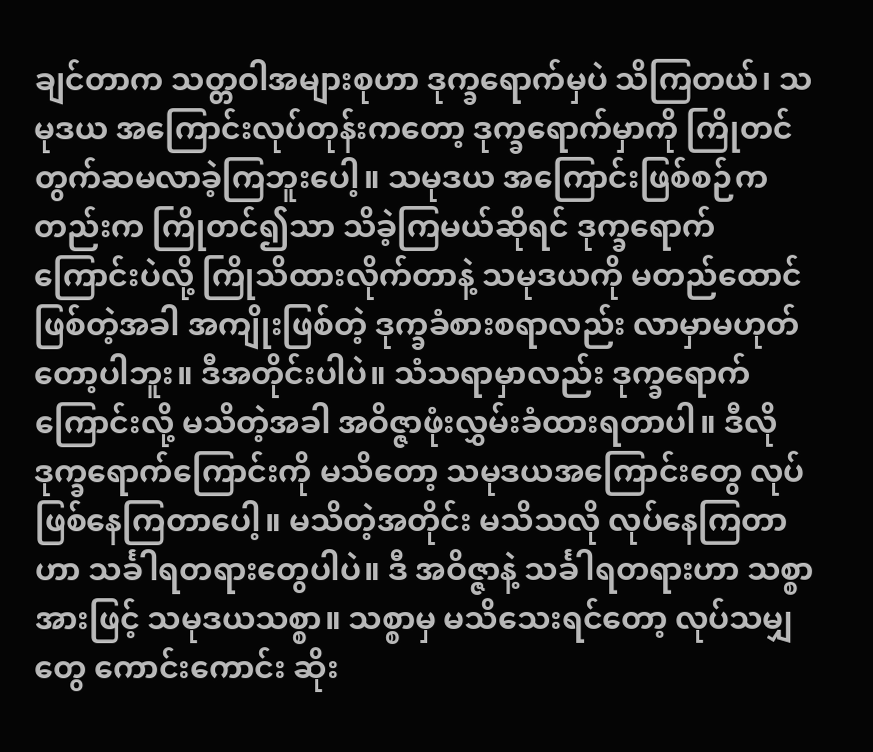ချင်တာက သတ္တဝါအများစုဟာ ဒုက္ခရောက်မှပဲ သိကြတယ်၊ သမုဒယ အကြောင်းလုပ်တုန်းကတော့ ဒုက္ခရောက်မှာကို ကြိုတင်တွက်ဆမလာခဲ့ကြဘူးပေါ့။ သမုဒယ အကြောင်းဖြစ်စဉ်ကတည်းက ကြိုတင်၍သာ သိခဲ့ကြမယ်ဆိုရင် ဒုက္ခရောက်ကြောင်းပဲလို့ ကြိုသိထားလိုက်တာနဲ့ သမုဒယကို မတည်ထောင်ဖြစ်တဲ့အခါ အကျိုးဖြစ်တဲ့ ဒုက္ခခံစားစရာလည်း လာမှာမဟုတ်တော့ပါဘူး။ ဒီအတိုင်းပါပဲ။ သံသရာမှာလည်း ဒုက္ခရောက်ကြောင်းလို့ မသိတဲ့အခါ အဝိဇ္ဇာဖုံးလွှမ်းခံထားရတာပါ။ ဒီလို ဒုက္ခရောက်ကြောင်းကို မသိတော့ သမုဒယအကြောင်းတွေ လုပ်ဖြစ်နေကြတာပေါ့။ မသိတဲ့အတိုင်း မသိသလို လုပ်နေကြတာဟာ သင်္ခါရတရားတွေပါပဲ။ ဒီ အဝိဇ္ဇာနဲ့ သင်္ခါရတရားဟာ သစ္စာအားဖြင့် သမုဒယသစ္စာ။ သစ္စာမှ မသိသေးရင်တော့ လုပ်သမျှတွေ ကောင်းကောင်း ဆိုး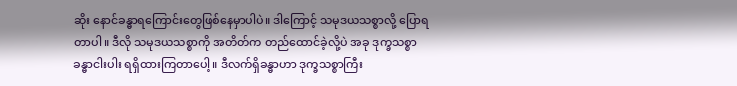ဆိုး နောင်ခန္ဓာရကြောင်းတွေဖြစ်နေမှာပါပဲ။ ဒါကြောင့် သမုဒယသစ္စာလို့ ပြောရတာပါ။ ဒီလို သမုဒယသစ္စာကို အတိတ်က တည်ထောင်ခဲ့လို့ပဲ အခု ဒုက္ခသစ္စာ ခန္ဓာငါးပါး ရရှိထားကြတာပေါ့။ ဒီလက်ရှိခန္ဓာဟာ ဒုက္ခသစ္စာကြီး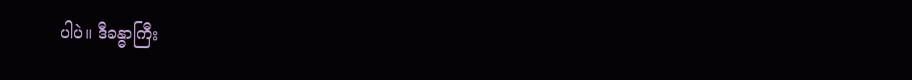ပါပဲ။ ဒီခန္ဓာကြီး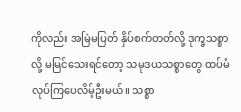ကိုလည်း အမြဲမပြတ် နှိပ်စက်တတ်လို့ ဒုက္ခသစ္စာလို့ မမြင်သေးရင်တော့ သမုဒယသစ္စာတွေ ထပ်မံလုပ်ကြပေလိမ့်ဦးမယ်။ သစ္စာ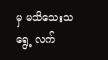မှ မသိသေးသရွေ့ လက်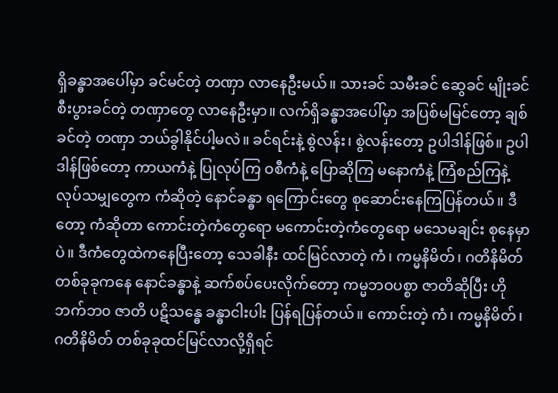ရှိခန္ဓာအပေါ်မှာ ခင်မင်တဲ့ တဏှာ လာနေဦးမယ်။ သားခင် သမီးခင် ဆွေခင် မျိုးခင် စီးပွားခင်တဲ့ တဏှာတွေ လာနေဦးမှာ။ လက်ရှိခန္ဓာအပေါ်မှာ အပြစ်မမြင်တော့ ချစ်ခင်တဲ့ တဏှာ ဘယ်ခွါနိုင်ပါ့မလဲ။ ခင်ရင်းနဲ့ စွဲလန်း၊ စွဲလန်းတော့ ဥပါဒါန်ဖြစ်။ ဥပါဒါန်ဖြစ်တော့ ကာယကံနဲ့ ပြုလုပ်ကြ ဝစီကံနဲ့ ပြောဆိုကြ မနောကံနဲ့ ကြံစည်ကြနဲ့ လုပ်သမျှတွေက ကံဆိုတဲ့ နောင်ခန္ဓာ ရကြောင်းတွေ စုဆောင်းနေကြပြန်တယ်။ ဒီတော့ ကံဆိုတာ ကောင်းတဲ့ကံတွေရော မကောင်းတဲ့ကံတွေရော မသေမချင်း စုနေမှာပဲ။ ဒီကံတွေထဲကနေပြီးတော့ သေခါနီး ထင်မြင်လာတဲ့ ကံ၊ ကမ္မနိမိတ်၊ ဂတိနိမိတ် တစ်ခုခုကနေ နောင်ခန္ဓာနဲ့ ဆက်စပ်ပေးလိုက်တော့ ကမ္မဘဝပစ္စာ ဇာတိဆိုပြီး ဟိုဘက်ဘ၀ ဇာတိ ပဋိသန္ဓေ ခန္ဓာငါးပါး ပြန်ရပြန်တယ်။ ကောင်းတဲ့ ကံ၊ ကမ္မနိမိတ်၊ ဂတိနိမိတ် တစ်ခုခုထင်မြင်လာလို့ရှိရင်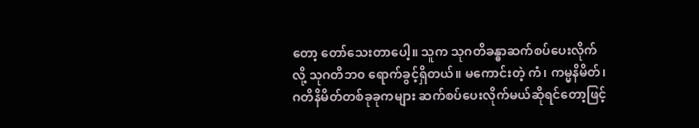တော့ တော်သေးတာပေါ့။ သူက သုဂတိခန္ဓာဆက်စပ်ပေးလိုက်လို့ သုဂတိဘ၀ ရောက်ခွင့်ရှိတယ်။ မကောင်းတဲ့ ကံ၊ ကမ္မနိမိတ်၊ ဂတိနိမိတ်တစ်ခုခုကများ ဆက်စပ်ပေးလိုက်မယ်ဆိုရင်တော့ဖြင့်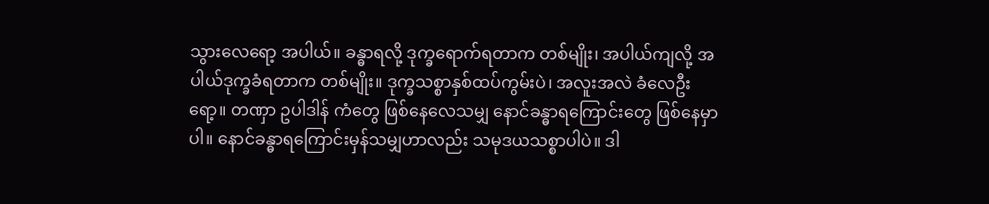သွားလေရော့ အပါယ်။ ခန္ဓာရလို့ ဒုက္ခရောက်ရတာက တစ်မျိုး၊ အပါယ်ကျလို့ အပါယ်ဒုက္ခခံရတာက တစ်မျိုး။ ဒုက္ခသစ္စာနှစ်ထပ်ကွမ်းပဲ၊ အလူးအလဲ ခံလေဦးရော့။ တဏှာ ဥပါဒါန် ကံတွေ ဖြစ်နေလေသမျှ နောင်ခန္ဓာရကြောင်းတွေ ဖြစ်နေမှာပါ။ နောင်ခန္ဓာရကြောင်းမှန်သမျှဟာလည်း သမုဒယသစ္စာပါပဲ။ ဒါ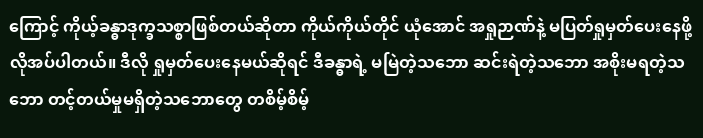ကြောင့် ကိုယ့်ခန္ဓာဒုက္ခသစ္စာဖြစ်တယ်ဆိုတာ ကိုယ်ကိုယ်တိုင် ယုံအောင် အရှုဉာဏ်နဲ့ မပြတ်ရှုမှတ်ပေးနေဖို့ လိုအပ်ပါတယ်။ ဒီလို ရှုမှတ်ပေးနေမယ်ဆိုရင် ဒီခန္ဓာရဲ့ မမြဲတဲ့သဘော ဆင်းရဲတဲ့သဘော အစိုးမရတဲ့သဘော တင့်တယ်မှုမရှိတဲ့သဘောတွေ တစိမ့်စိမ့်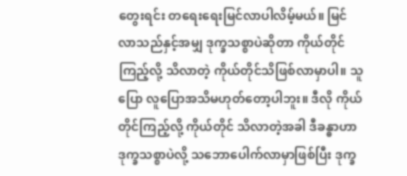တွေးရင်း တရေးရေးမြင်လာပါလိမ့်မယ်။ မြင်လာသည်နှင့်အမျှ ဒုက္ခသစ္စာပဲဆိုတာ ကိုယ်တိုင်ကြည့်လို့ သိလာတဲ့ ကိုယ်တိုင်သိဖြစ်လာမှာပါ။ သူပြော လူပြောအသိမဟုတ်တော့ပါဘူး။ ဒီလို ကိုယ်တိုင်ကြည့်လို့ ကိုယ်တိုင် သိလာတဲ့အခါ ဒီခန္ဓာဟာ ဒုက္ခသစ္စာပဲလို့ သဘောပေါက်လာမှာဖြစ်ပြီး ဒုက္ခ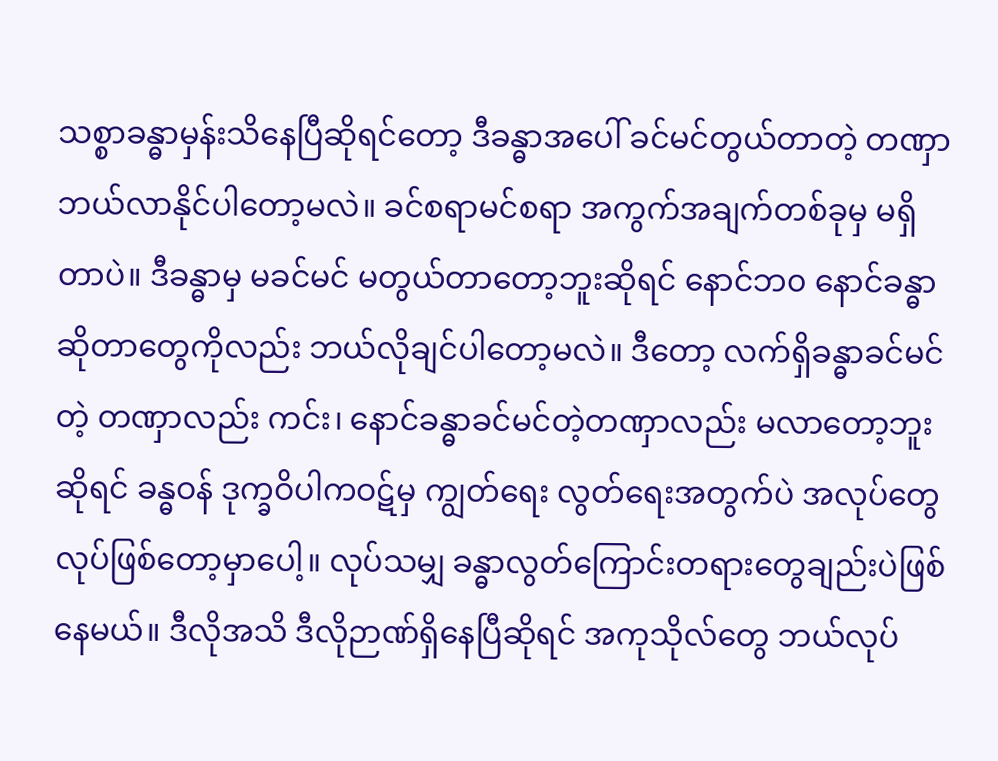သစ္စာခန္ဓာမှန်းသိနေပြီဆိုရင်တော့ ဒီခန္ဓာအပေါ် ခင်မင်တွယ်တာတဲ့ တဏှာ ဘယ်လာနိုင်ပါတော့မလဲ။ ခင်စရာမင်စရာ အကွက်အချက်တစ်ခုမှ မရှိတာပဲ။ ဒီခန္ဓာမှ မခင်မင် မတွယ်တာတော့ဘူးဆိုရင် နောင်ဘ၀ နောင်ခန္ဓာဆိုတာတွေကိုလည်း ဘယ်လိုချင်ပါတော့မလဲ။ ဒီတော့ လက်ရှိခန္ဓာခင်မင်တဲ့ တဏှာလည်း ကင်း၊ နောင်ခန္ဓာခင်မင်တဲ့တဏှာလည်း မလာတော့ဘူးဆိုရင် ခန္ဓဝန် ဒုက္ခဝိပါကဝဋ်မှ ကျွတ်ရေး လွတ်ရေးအတွက်ပဲ အလုပ်တွေ လုပ်ဖြစ်တော့မှာပေါ့။ လုပ်သမျှ ခန္ဓာလွတ်ကြောင်းတရားတွေချည်းပဲဖြစ်နေမယ်။ ဒီလိုအသိ ဒီလိုဉာဏ်ရှိနေပြီဆိုရင် အကုသိုလ်တွေ ဘယ်လုပ်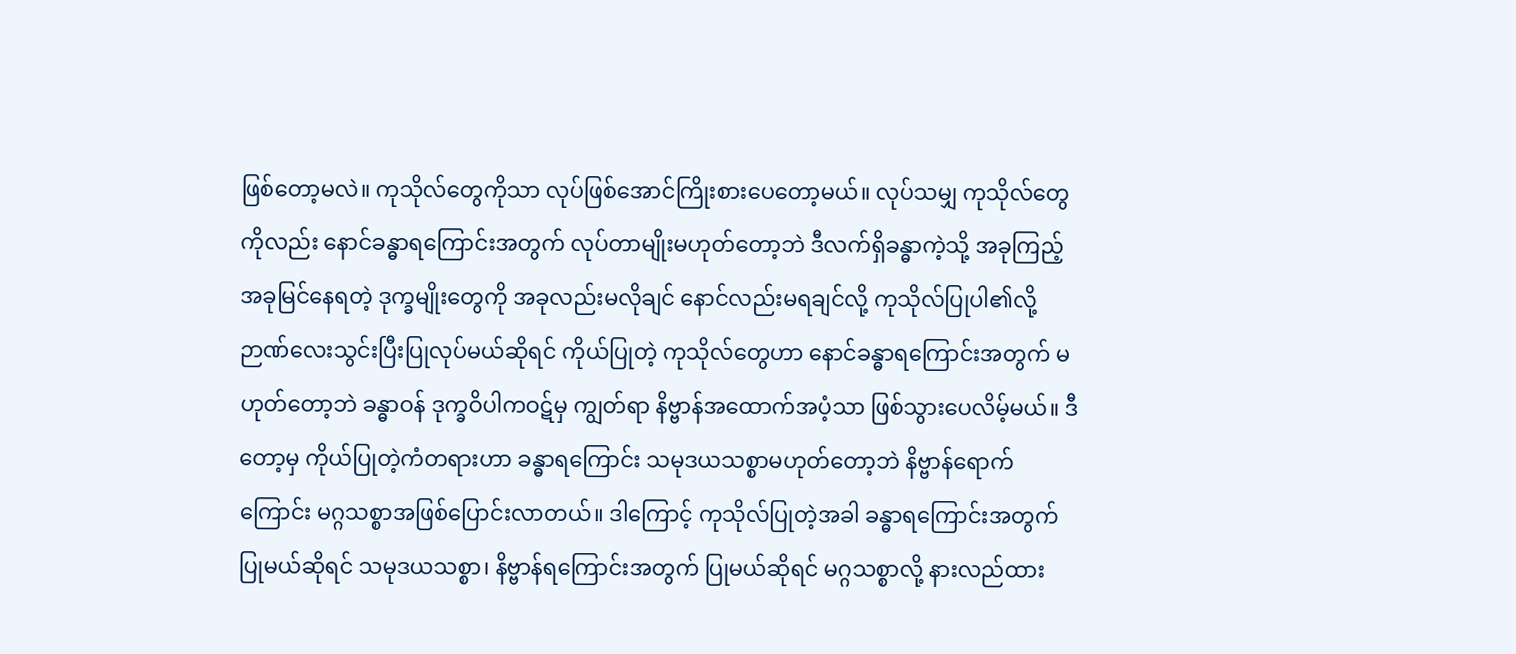ဖြစ်တော့မလဲ။ ကုသိုလ်တွေကိုသာ လုပ်ဖြစ်အောင်ကြိုးစားပေတော့မယ်။ လုပ်သမျှ ကုသိုလ်တွေကိုလည်း နောင်ခန္ဓာရကြောင်းအတွက် လုပ်တာမျိုးမဟုတ်တော့ဘဲ ဒီလက်ရှိခန္ဓာကဲ့သို့ အခုကြည့် အခုမြင်နေရတဲ့ ဒုက္ခမျိုးတွေကို အခုလည်းမလိုချင် နောင်လည်းမရချင်လို့ ကုသိုလ်ပြုပါ၏လို့ ဉာဏ်လေးသွင်းပြီးပြုလုပ်မယ်ဆိုရင် ကိုယ်ပြုတဲ့ ကုသိုလ်တွေဟာ နောင်ခန္ဓာရကြောင်းအတွက် မဟုတ်တော့ဘဲ ခန္ဓာဝန် ဒုက္ခဝိပါကဝဋ်မှ ကျွတ်ရာ နိဗ္ဗာန်အထောက်အပံ့သာ ဖြစ်သွားပေလိမ့်မယ်။ ဒီတော့မှ ကိုယ်ပြုတဲ့ကံတရားဟာ ခန္ဓာရကြောင်း သမုဒယသစ္စာမဟုတ်တော့ဘဲ နိဗ္ဗာန်ရောက်ကြောင်း မဂ္ဂသစ္စာအဖြစ်ပြောင်းလာတယ်။ ဒါကြောင့် ကုသိုလ်ပြုတဲ့အခါ ခန္ဓာရကြောင်းအတွက် ပြုမယ်ဆိုရင် သမုဒယသစ္စာ၊ နိဗ္ဗာန်ရကြောင်းအတွက် ပြုမယ်ဆိုရင် မဂ္ဂသစ္စာလို့ နားလည်ထား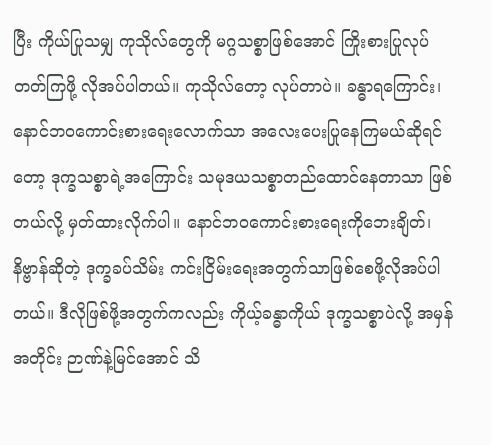ပြီး ကိုယ်ပြုသမျှ ကုသိုလ်တွေကို မဂ္ဂသစ္စာဖြစ်အောင် ကြိုးစားပြုလုပ်တတ်ကြဖို့ လိုအပ်ပါတယ်။ ကုသိုလ်တော့ လုပ်တာပဲ။ ခန္ဓာရကြောင်း၊ နောင်ဘဝကောင်းစားရေးလောက်သာ အလေးပေးပြုနေကြမယ်ဆိုရင်တော့ ဒုက္ခသစ္စာရဲ့အကြောင်း သမုဒယသစ္စာတည်ထောင်နေတာသာ ဖြစ်တယ်လို့ မှတ်ထားလိုက်ပါ။ နောင်ဘဝကောင်းစားရေးကိုဘေးချိတ်၊ နိဗ္ဗာန်ဆိုတဲ့ ဒုက္ခခပ်သိမ်း ကင်းငြိမ်းရေးအတွက်သာဖြစ်စေဖို့လိုအပ်ပါတယ်။ ဒီလိုဖြစ်ဖို့အတွက်ကလည်း ကိုယ့်ခန္ဓာကိုယ် ဒုက္ခသစ္စာပဲလို့ အမှန်အတိုင်း ဉာဏ်နဲ့မြင်အောင် သိ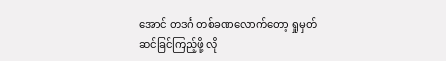အောင် တဒင်္ဂ တစ်ခဏလောက်တော့ ရှုမှတ်ဆင်ခြင်ကြည့်ဖို့ လို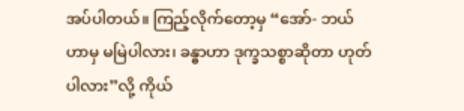အပ်ပါတယ်။ ကြည့်လိုက်တော့မှ “အော်- ဘယ်ဟာမှ မမြဲပါလား၊ ခန္ဓာဟာ ဒုက္ခသစ္စာဆိုတာ ဟုတ်ပါလား”လို့ ကိုယ်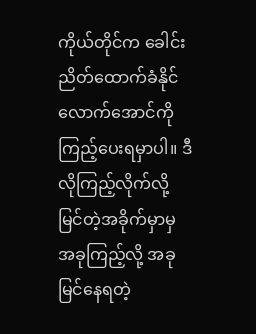ကိုယ်တိုင်က ခေါင်းညိတ်ထောက်ခံနိုင်လောက်အောင်ကို ကြည့်ပေးရမှာပါ။ ဒီလိုကြည့်လိုက်လို့ မြင်တဲ့အခိုက်မှာမှ အခုကြည့်လို့ အခုမြင်နေရတဲ့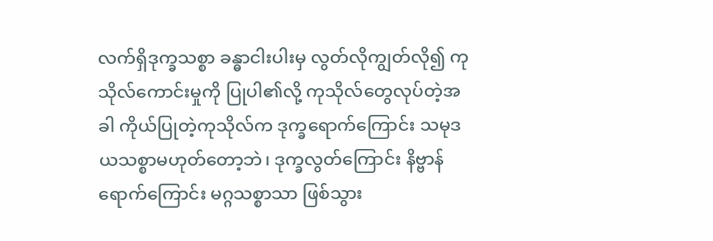လက်ရှိဒုက္ခသစ္စာ ခန္ဓာငါးပါးမှ လွတ်လိုကျွတ်လို၍ ကုသိုလ်ကောင်းမှုကို ပြုပါ၏လို့ ကုသိုလ်တွေလုပ်တဲ့အခါ ကိုယ်ပြုတဲ့ကုသိုလ်က ဒုက္ခရောက်ကြောင်း သမုဒယသစ္စာမဟုတ်တော့ဘဲ၊ ဒုက္ခလွတ်ကြောင်း နိဗ္ဗာန်ရောက်ကြောင်း မဂ္ဂသစ္စာသာ ဖြစ်သွား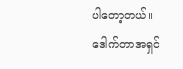ပါတော့တယ်။
ဒေါက်တာအရှင်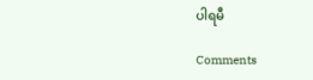ပါရမီ

Comments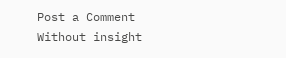Post a Comment
Without insight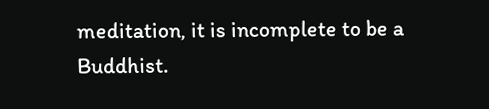meditation, it is incomplete to be a Buddhist.